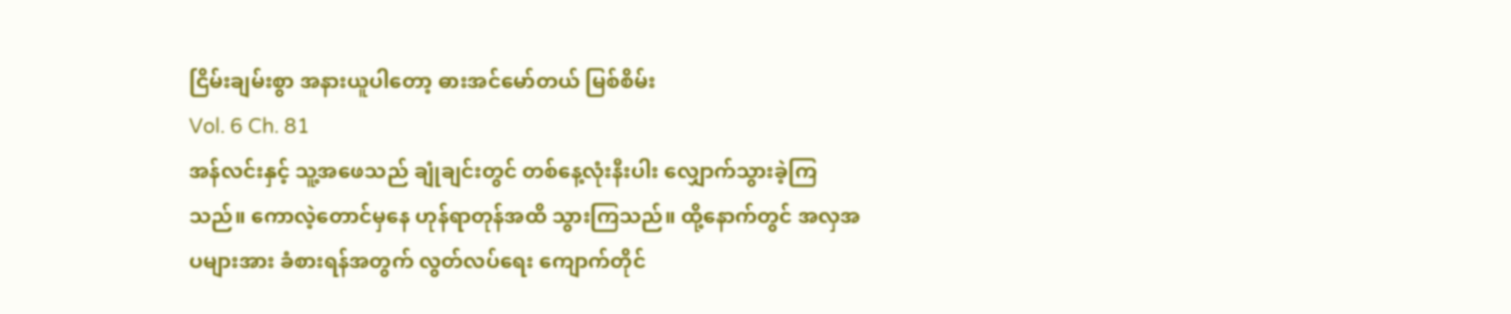ငြိမ်းချမ်းစွာ အနားယူပါတော့ ဓားအင်မော်တယ် မြစ်စိမ်း
Vol. 6 Ch. 81
အန်လင်းနှင့် သူ့အဖေသည် ချုံချင်းတွင် တစ်နေ့လုံးနီးပါး လျှောက်သွားခဲ့ကြသည်။ ကောလဲ့တောင်မှနေ ဟုန်ရာတုန်အထိ သွားကြသည်။ ထို့နောက်တွင် အလှအပများအား ခံစားရန်အတွက် လွတ်လပ်ရေး ကျောက်တိုင်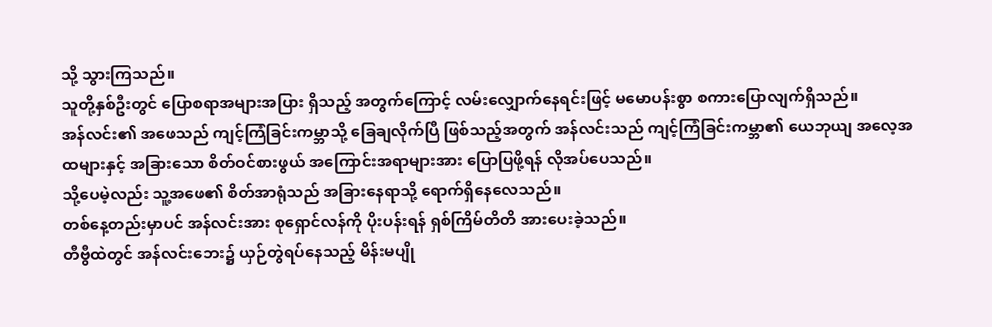သို့ သွားကြသည်။
သူတို့နှစ်ဦးတွင် ပြောစရာအများအပြား ရှိသည့် အတွက်ကြောင့် လမ်းလျှောက်နေရင်းဖြင့် မမောပန်းစွာ စကားပြောလျက်ရှိသည်။
အန်လင်း၏ အဖေသည် ကျင့်ကြံခြင်းကမ္ဘာသို့ ခြေချလိုက်ပြီ ဖြစ်သည့်အတွက် အန်လင်းသည် ကျင့်ကြံခြင်းကမ္ဘာ၏ ယေဘုယျ အလေ့အထများနှင့် အခြားသော စိတ်ဝင်စားဖွယ် အကြောင်းအရာများအား ပြောပြဖို့ရန် လိုအပ်ပေသည်။
သို့ပေမဲ့လည်း သူ့အဖေ၏ စိတ်အာရုံသည် အခြားနေရာသို့ ရောက်ရှိနေလေသည်။
တစ်နေ့တည်းမှာပင် အန်လင်းအား စုရှောင်လန်ကို ပိုးပန်းရန် ရှစ်ကြိမ်တိတိ အားပေးခဲ့သည်။
တီဗွီထဲတွင် အန်လင်းဘေး၌ ယှဉ်တွဲရပ်နေသည့် မိန်းမပျို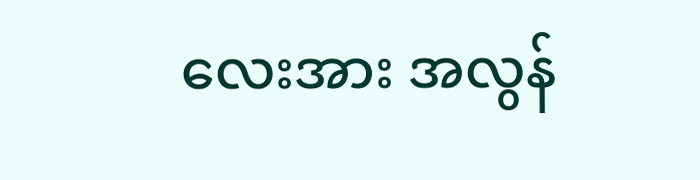လေးအား အလွန်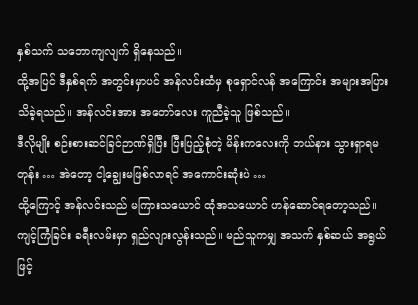နှစ်သက် သဘောကျလျက် ရှိနေသည်။
ထို့အပြင် ဒီနှစ်ရက် အတွင်းမှာပင် အန်လင်းထံမှ စုရှောင်လန် အကြောင်း အများအပြား သိခဲ့ရသည်။ အန်လင်းအား အတော်လေး ကူညီခဲ့သူ ဖြစ်သည်။
ဒီလိုမျိုး စဉ်းစားဆင်ခြင်ဉာဏ်ရှိပြီး ပြီးပြည့်စုံတဲ့ မိန်းကလေးကို ဘယ်နား သွားရှာရမတုန်း … အဲတော့ ငါ့ချွေးမဖြစ်လာရင် အကောင်းဆုံးပဲ …
ထို့ကြောင့် အန်လင်းသည် မကြားသယောင် ထုံအသယောင် ဟန်ဆောင်ရတော့သည်။
ကျင့်ကြံခြင်း ခရီးလမ်းမှာ ရှည်လျားလွန်းသည်။ မည်သူကမျှ အသက် နှစ်ဆယ် အရွယ်ဖြင့်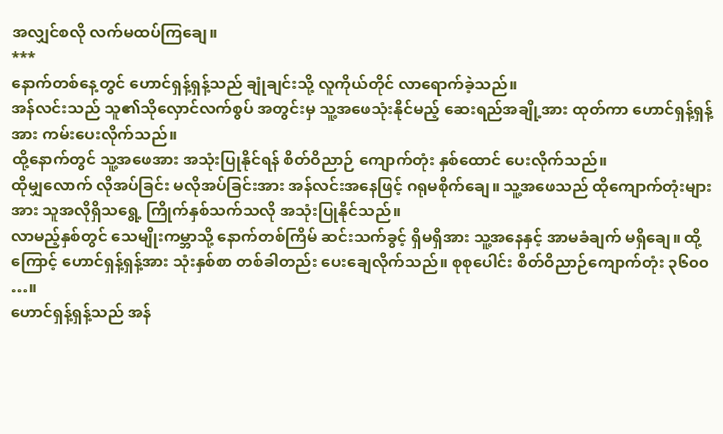အလျှင်စလို လက်မထပ်ကြချေ။
***
နောက်တစ်နေ့တွင် ဟောင်ရှန့်ရှန့်သည် ချုံချင်းသို့ လူကိုယ်တိုင် လာရောက်ခဲ့သည်။
အန်လင်းသည် သူ၏သိုလှောင်လက်စွပ် အတွင်းမှ သူ့အဖေသုံးနိုင်မည့် ဆေးရည်အချို့အား ထုတ်ကာ ဟောင်ရှန့်ရှန့်အား ကမ်းပေးလိုက်သည်။
ထို့နောက်တွင် သူ့အဖေအား အသုံးပြုနိုင်ရန် စိတ်ဝိညာဉ် ကျောက်တုံး နှစ်ထောင် ပေးလိုက်သည်။
ထိုမျှလောက် လိုအပ်ခြင်း မလိုအပ်ခြင်းအား အန်လင်းအနေဖြင့် ဂရုမစိုက်ချေ။ သူ့အဖေသည် ထိုကျောက်တုံးများအား သူအလိုရှိသရွေ့ ကြိုက်နှစ်သက်သလို အသုံးပြုနိုင်သည်။
လာမည့်နှစ်တွင် သေမျိုးကမ္ဘာသို့ နောက်တစ်ကြိမ် ဆင်းသက်ခွင့် ရှိမရှိအား သူ့အနေနှင့် အာမခံချက် မရှိချေ။ ထို့ကြောင့် ဟောင်ရှန့်ရှန့်အား သုံးနှစ်စာ တစ်ခါတည်း ပေးချေလိုက်သည်။ စုစုပေါင်း စိတ်ဝိညာဉ်ကျောက်တုံး ၃၆၀၀ …။
ဟောင်ရှန့်ရှန့်သည် အန်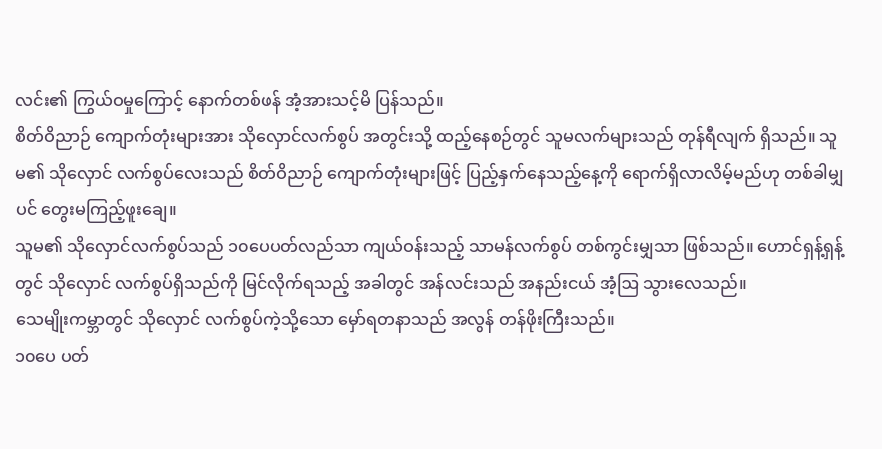လင်း၏ ကြွယ်ဝမှုကြောင့် နောက်တစ်ဖန် အံ့အားသင့်မိ ပြန်သည်။
စိတ်ဝိညာဉ် ကျောက်တုံးများအား သိုလှောင်လက်စွပ် အတွင်းသို့ ထည့်နေစဉ်တွင် သူမလက်များသည် တုန်ရီလျက် ရှိသည်။ သူမ၏ သိုလှောင် လက်စွပ်လေးသည် စိတ်ဝိညာဉ် ကျောက်တုံးများဖြင့် ပြည့်နှက်နေသည့်နေ့ကို ရောက်ရှိလာလိမ့်မည်ဟု တစ်ခါမျှပင် တွေးမကြည့်ဖူးချေ။
သူမ၏ သိုလှောင်လက်စွပ်သည် ၁၀ပေပတ်လည်သာ ကျယ်ဝန်းသည့် သာမန်လက်စွပ် တစ်ကွင်းမျှသာ ဖြစ်သည်။ ဟောင်ရှန့်ရှန့်တွင် သိုလှောင် လက်စွပ်ရှိသည်ကို မြင်လိုက်ရသည့် အခါတွင် အန်လင်းသည် အနည်းငယ် အံ့ဩ သွားလေသည်။
သေမျိုးကမ္ဘာတွင် သိုလှောင် လက်စွပ်ကဲ့သို့သော မှော်ရတနာသည် အလွန် တန်ဖိုးကြီးသည်။
၁၀ပေ ပတ်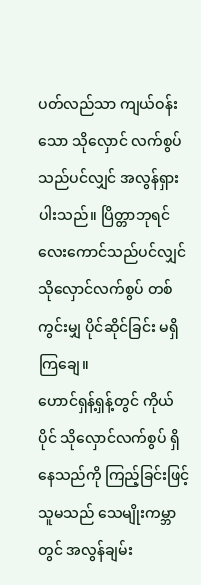ပတ်လည်သာ ကျယ်ဝန်းသော သိုလှောင် လက်စွပ် သည်ပင်လျှင် အလွန်ရှားပါးသည်။ ပြိတ္တာဘုရင် လေးကောင်သည်ပင်လျှင် သိုလှောင်လက်စွပ် တစ်ကွင်းမျှ ပိုင်ဆိုင်ခြင်း မရှိကြချေ။
ဟောင်ရှန့်ရှန့်တွင် ကိုယ်ပိုင် သိုလှောင်လက်စွပ် ရှိနေသည်ကို ကြည့်ခြင်းဖြင့် သူမသည် သေမျိုးကမ္ဘာတွင် အလွန်ချမ်း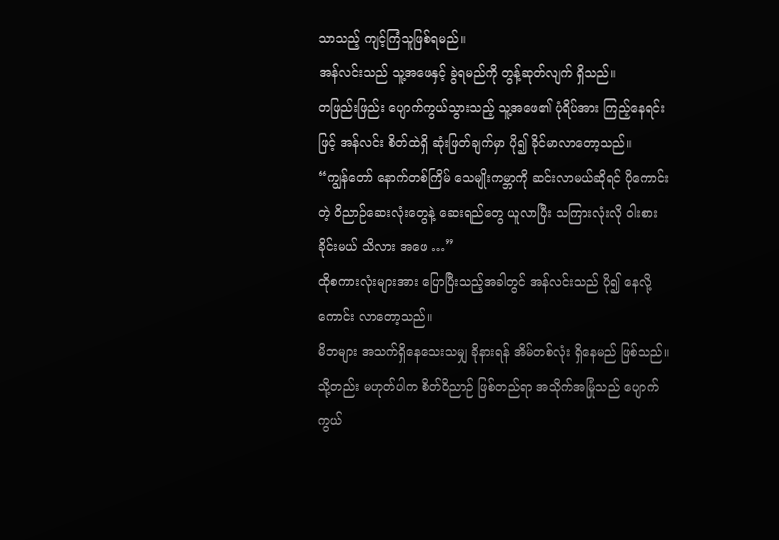သာသည့် ကျင့်ကြံသူဖြစ်ရမည်။
အန်လင်းသည် သူ့အဖေနှင့် ခွဲရမည်ကို တွန့်ဆုတ်လျက် ရှိသည်။
တဖြည်းဖြည်း ပျောက်ကွယ်သွားသည့် သူ့အဖေ၏ ပုံရိပ်အား ကြည့်နေရင်းဖြင့် အန်လင်း စိတ်ထဲရှိ ဆုံးဖြတ်ချက်မှာ ပို၍ ခိုင်မာလာတော့သည်။
“ကျွန်တော် နောက်တစ်ကြိမ် သေမျိုးကမ္ဘာကို ဆင်းလာမယ်ဆိုရင် ပိုကောင်းတဲ့ ဝိညာဉ်ဆေးလုံးတွေနဲ့ ဆေးရည်တွေ ယူလာပြီး သကြားလုံးလို ဝါးစားခိုင်းမယ် သိလား အဖေ …”
ထိုစကားလုံးများအား ပြောပြီးသည့်အခါတွင် အန်လင်းသည် ပို၍ နေလို့ကောင်း လာတော့သည်။
မိဘများ အသက်ရှိနေသေးသမျှ ခိုနားရန် အိမ်တစ်လုံး ရှိနေမည် ဖြစ်သည်။ သို့တည်း မဟုတ်ပါက စိတ်ဝိညာဉ် ဖြစ်တည်ရာ အသိုက်အမြုံသည် ပျောက်ကွယ်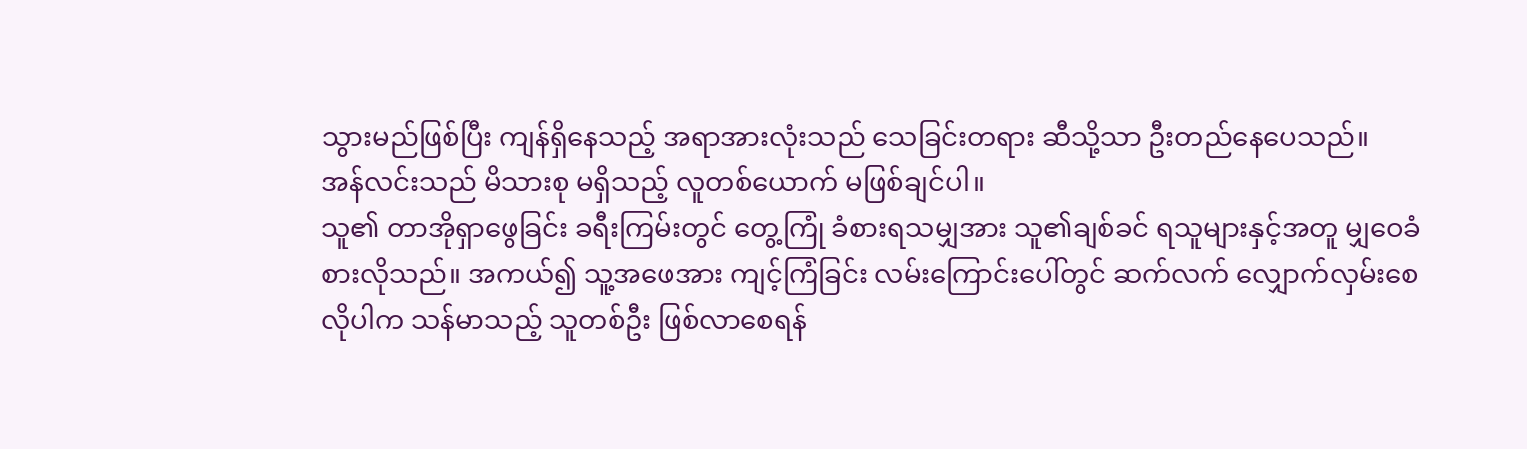သွားမည်ဖြစ်ပြီး ကျန်ရှိနေသည့် အရာအားလုံးသည် သေခြင်းတရား ဆီသို့သာ ဦးတည်နေပေသည်။
အန်လင်းသည် မိသားစု မရှိသည့် လူတစ်ယောက် မဖြစ်ချင်ပါ။
သူ၏ တာအိုရှာဖွေခြင်း ခရီးကြမ်းတွင် တွေ့ကြုံ ခံစားရသမျှအား သူ၏ချစ်ခင် ရသူများနှင့်အတူ မျှဝေခံစားလိုသည်။ အကယ်၍ သူ့အဖေအား ကျင့်ကြံခြင်း လမ်းကြောင်းပေါ်တွင် ဆက်လက် လျှောက်လှမ်းစေလိုပါက သန်မာသည့် သူတစ်ဦး ဖြစ်လာစေရန်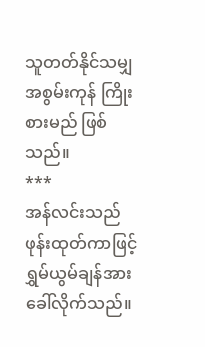သူတတ်နိုင်သမျှ အစွမ်းကုန် ကြိုးစားမည် ဖြစ်သည်။
***
အန်လင်းသည် ဖုန်းထုတ်ကာဖြင့် ရွှမ်ယွမ်ချန်အား ခေါ်လိုက်သည်။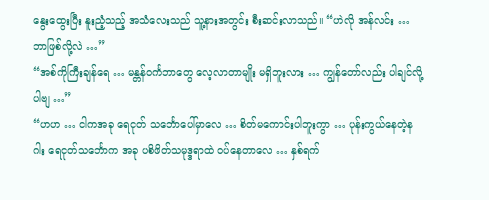နွေးထွေးပြီး နူးညံ့သည့် အသံလေးသည် သူ့နားအတွင်း စီးဆင်းလာသည်။ “ဟဲလို အန်လင်း … ဘာဖြစ်လို့လဲ …”
“အစ်ကိုကြီးချန်ရေ … မန္တန်ဝင်္ကဘာတွေ လေ့လာတာမျိုး မရှိဘူးလား … ကျွန်တော်လည်း ပါချင်လို့ပါဗျ …”
“ဟဟ … ငါကအခု ရေငုတ် သင်္ဘောပေါ်မှာလေ … စိတ်မကောင်းပါဘူးကွာ … ပုန်းကွယ်နေတဲ့နဂါး ရေငုတ်သင်္ဘောက အခု ပစိဖိတ်သမုဒ္ဒရာထဲ ဝပ်နေတာလေ … နှစ်ရက်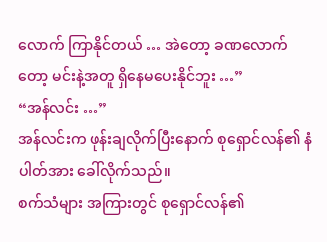လောက် ကြာနိုင်တယ် … အဲတော့ ခဏလောက်တော့ မင်းနဲ့အတူ ရှိနေမပေးနိုင်ဘူး …”
“အန်လင်း …”
အန်လင်းက ဖုန်းချလိုက်ပြီးနောက် စုရှောင်လန်၏ နံပါတ်အား ခေါ်လိုက်သည်။
စက်သံများ အကြားတွင် စုရှောင်လန်၏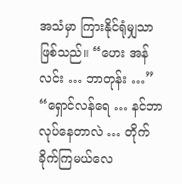အသံမှာ ကြားနိုင်ရုံမျှသာ ဖြစ်သည်။ “ဟေး အန်လင်း … ဘာတုန်း …”
“ရှောင်လန်ရေ … နင်ဘာလုပ်နေတာလဲ … တိုက်ခိုက်ကြမယ်လေ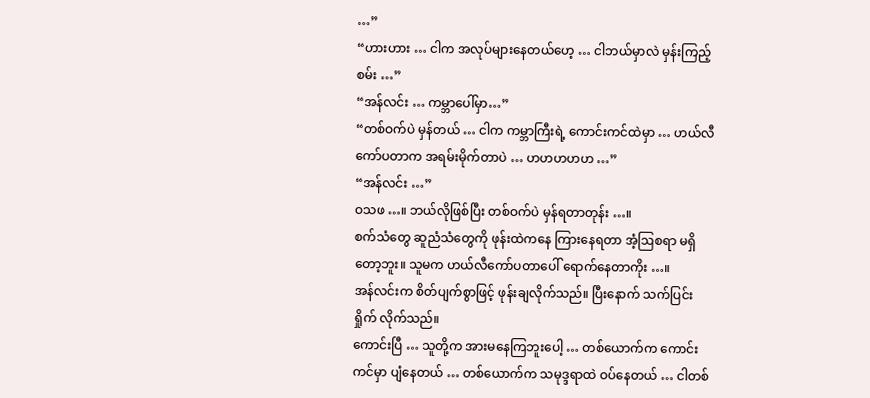…”
“ဟားဟား … ငါက အလုပ်များနေတယ်ဟေ့ … ငါဘယ်မှာလဲ မှန်းကြည့်စမ်း …”
“အန်လင်း … ကမ္ဘာပေါ်မှာ…”
“တစ်ဝက်ပဲ မှန်တယ် … ငါက ကမ္ဘာကြီးရဲ့ ကောင်းကင်ထဲမှာ … ဟယ်လီ ကော်ပတာက အရမ်းမိုက်တာပဲ … ဟဟဟဟဟ …”
“အန်လင်း …”
ဝသဖ …။ ဘယ်လိုဖြစ်ပြီး တစ်ဝက်ပဲ မှန်ရတာတုန်း …။
စက်သံတွေ ဆူညံသံတွေကို ဖုန်းထဲကနေ ကြားနေရတာ အံ့ဩစရာ မရှိတော့ဘူး။ သူမက ဟယ်လီကော်ပတာပေါ် ရောက်နေတာကိုး …။
အန်လင်းက စိတ်ပျက်စွာဖြင့် ဖုန်းချလိုက်သည်။ ပြီးနောက် သက်ပြင်းရှိုက် လိုက်သည်။
ကောင်းပြီ … သူတို့က အားမနေကြဘူးပေါ့ … တစ်ယောက်က ကောင်းကင်မှာ ပျံနေတယ် … တစ်ယောက်က သမုဒ္ဒရာထဲ ဝပ်နေတယ် … ငါတစ်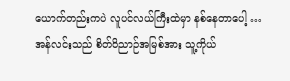ယောက်တည်းကပဲ လူပင်လယ်ကြီးထဲမှာ နစ်နေတာပေါ့ …
အန်လင်းသည် စိတ်ဝိညာဉ်အမြစ်အား သူ့ကိုယ်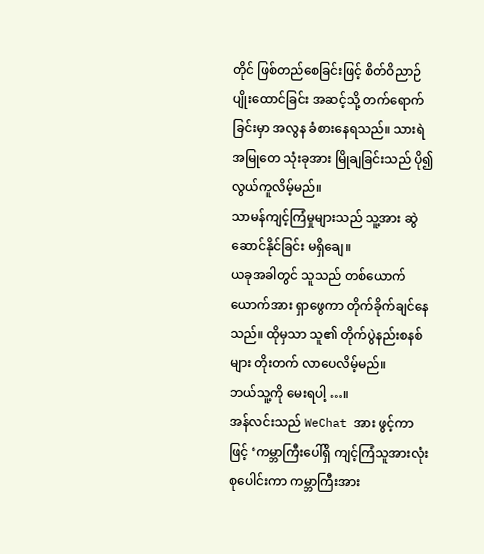တိုင် ဖြစ်တည်စေခြင်းဖြင့် စိတ်ဝိညာဉ် ပျိုးထောင်ခြင်း အဆင့်သို့ တက်ရောက်ခြင်းမှာ အလွန ခံစားနေရသည်။ သားရဲအမြုတေ သုံးခုအား မြိုချခြင်းသည် ပို၍ လွယ်ကူလိမ့်မည်။
သာမန်ကျင့်ကြံမှုများသည် သူ့အား ဆွဲဆောင်နိုင်ခြင်း မရှိချေ။
ယခုအခါတွင် သူသည် တစ်ယောက်ယောက်အား ရှာဖွေကာ တိုက်ခိုက်ချင်နေသည်။ ထိုမှသာ သူ၏ တိုက်ပွဲနည်းစနစ်များ တိုးတက် လာပေလိမ့်မည်။
ဘယ်သူ့ကို မေးရပါ့ …။
အန်လင်းသည် WeChat အား ဖွင့်ကာဖြင့် ‘ကမ္ဘာကြီးပေါ်ရှိ ကျင့်ကြံသူအားလုံး စုပေါင်းကာ ကမ္ဘာကြီးအား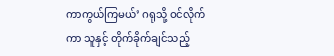ကာကွယ်ကြမယ်’ ဂရုသို့ ဝင်လိုက်ကာ သူနှင့် တိုက်ခိုက်ချင်သည့်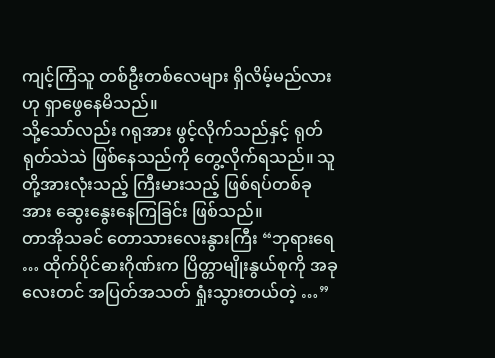ကျင့်ကြံသူ တစ်ဦးတစ်လေများ ရှိလိမ့်မည်လားဟု ရှာဖွေနေမိသည်။
သို့သော်လည်း ဂရုအား ဖွင့်လိုက်သည်နှင့် ရုတ်ရုတ်သဲသဲ ဖြစ်နေသည်ကို တွေ့လိုက်ရသည်။ သူတို့အားလုံးသည့် ကြီးမားသည့် ဖြစ်ရပ်တစ်ခုအား ဆွေးနွေးနေကြခြင်း ဖြစ်သည်။
တာအိုသခင် တောသားလေးနွားကြီး “ဘုရားရေ … ထိုက်ပိုင်ဓားဂိုဏ်းက ပြိတ္တာမျိုးနွယ်စုကို အခုလေးတင် အပြတ်အသတ် ရှုံးသွားတယ်တဲ့ …”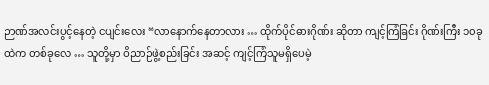ဉာဏ်အလင်းပွင့်နေတဲ့ ငပျင်းလေး “လာနောက်နေတာလား … ထိုက်ပိုင်ဓားဂိုဏ်း ဆိုတာ ကျင့်ကြံခြင်း ဂိုဏ်းကြီး ၁၀ခု ထဲက တစ်ခုလေ … သူတို့မှာ ဝိညာဉ်ဖွဲ့စည်းခြင်း အဆင့် ကျင့်ကြံသူမရှိပေမဲ့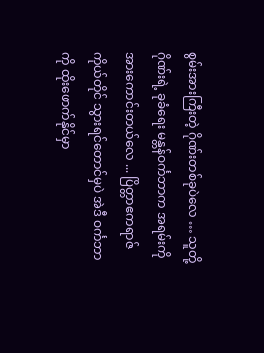စွမ်းအားကြီးတဲ့ ဂိုဏ်းတစ်ခုပဲလေ … သူတို့ဂိုဏ်းရဲ့ ခုခံရေး မန္တန်ဝင်္ကဘာက အရမ်းကို အားကောင်းတယ်လေ ... ပြိတ္တာဧကရာဇ် ကိုယ်တိုင် သွားရင်တောင်မှပဲ အဲဒီ ဝင်္ကဘာကို ထိုးဖောက်နိုင်မှာ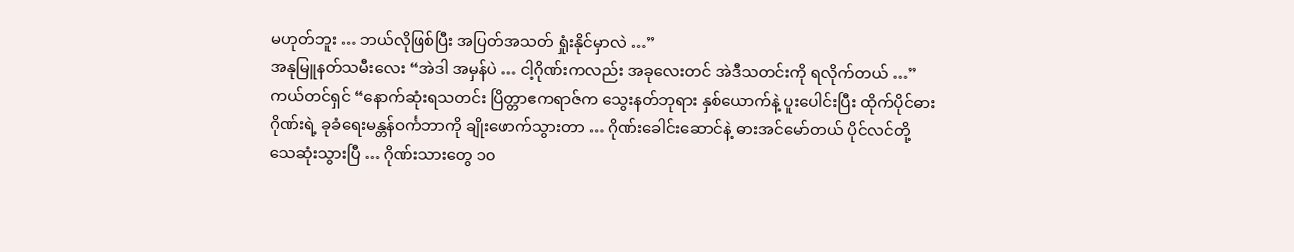မဟုတ်ဘူး … ဘယ်လိုဖြစ်ပြီး အပြတ်အသတ် ရှုံးနိုင်မှာလဲ …”
အနုမြူနတ်သမီးလေး “အဲဒါ အမှန်ပဲ … ငါ့ဂိုဏ်းကလည်း အခုလေးတင် အဲဒီသတင်းကို ရလိုက်တယ် …”
ကယ်တင်ရှင် “နောက်ဆုံးရသတင်း ပြိတ္တာဧကရာဇ်က သွေးနတ်ဘုရား နှစ်ယောက်နဲ့ ပူးပေါင်းပြီး ထိုက်ပိုင်ဓားဂိုဏ်းရဲ့ ခုခံရေးမန္တန်ဝင်္ကဘာကို ချိုးဖောက်သွားတာ … ဂိုဏ်းခေါင်းဆောင်နဲ့ ဓားအင်မော်တယ် ပိုင်လင်တို့ သေဆုံးသွားပြီ … ဂိုဏ်းသားတွေ ၁၀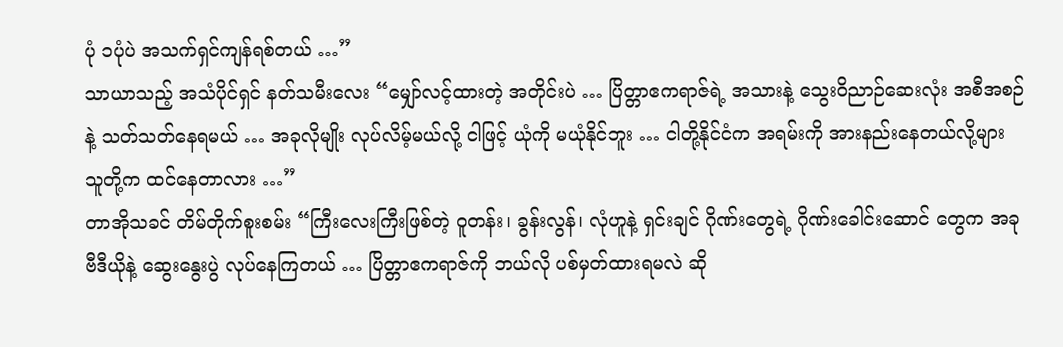ပုံ ၁ပုံပဲ အသက်ရှင်ကျန်ရစ်တယ် …”
သာယာသည့် အသံပိုင်ရှင် နတ်သမီးလေး “မျှော်လင့်ထားတဲ့ အတိုင်းပဲ … ပြိတ္တာဧကရာဇ်ရဲ့ အသားနဲ့ သွေးဝိညာဉ်ဆေးလုံး အစီအစဉ်နဲ့ သတ်သတ်နေရမယ် … အခုလိုမျိုး လုပ်လိမ့်မယ်လို့ ငါဖြင့် ယုံကို မယုံနိုင်ဘူး … ငါတို့နိုင်ငံက အရမ်းကို အားနည်းနေတယ်လို့များ သူတို့က ထင်နေတာလား …”
တာအိုသခင် တိမ်တိုက်စူးစမ်း “ကြီးလေးကြီးဖြစ်တဲ့ ဝူတန်း၊ ခွန်းလွန်၊ လုံဟူနဲ့ ရှင်းချင် ဂိုဏ်းတွေရဲ့ ဂိုဏ်းခေါင်းဆောင် တွေက အခု ဗီဒီယိုနဲ့ ဆွေးနွေးပွဲ လုပ်နေကြတယ် … ပြိတ္တာဧကရာဇ်ကို ဘယ်လို ပစ်မှတ်ထားရမလဲ ဆို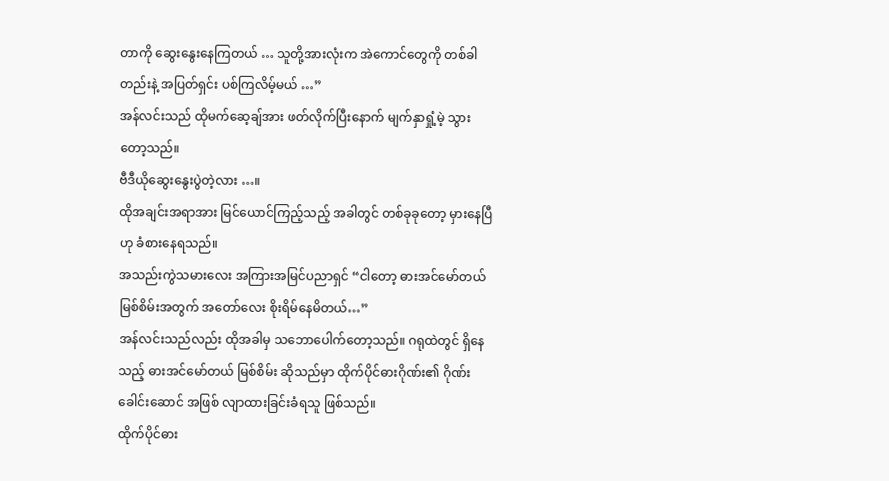တာကို ဆွေးနွေးနေကြတယ် … သူတို့အားလုံးက အဲကောင်တွေကို တစ်ခါတည်းနဲ့ အပြတ်ရှင်း ပစ်ကြလိမ့်မယ် …”
အန်လင်းသည် ထိုမက်ဆေ့ချ်အား ဖတ်လိုက်ပြီးနောက် မျက်နှာရှုံ့မဲ့ သွားတော့သည်။
ဗီဒီယိုဆွေးနွေးပွဲတဲ့လား …။
ထိုအချင်းအရာအား မြင်ယောင်ကြည့်သည့် အခါတွင် တစ်ခုခုတော့ မှားနေပြီဟု ခံစားနေရသည်။
အသည်းကွဲသမားလေး အကြားအမြင်ပညာရှင် “ငါတော့ ဓားအင်မော်တယ် မြစ်စိမ်းအတွက် အတော်လေး စိုးရိမ်နေမိတယ်…”
အန်လင်းသည်လည်း ထိုအခါမှ သဘောပေါက်တော့သည်။ ဂရုထဲတွင် ရှိနေသည့် ဓားအင်မော်တယ် မြစ်စိမ်း ဆိုသည်မှာ ထိုက်ပိုင်ဓားဂိုဏ်း၏ ဂိုဏ်းခေါင်းဆောင် အဖြစ် လျာထားခြင်းခံရသူ ဖြစ်သည်။
ထိုက်ပိုင်ဓား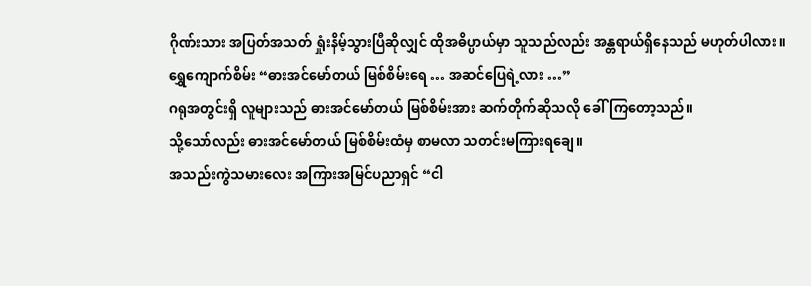ဂိုဏ်းသား အပြတ်အသတ် ရှုံးနိမ့်သွားပြီဆိုလျှင် ထိုအဓိပ္ပာယ်မှာ သူသည်လည်း အန္တရာယ်ရှိနေသည် မဟုတ်ပါလား။
ရွှေကျောက်စိမ်း “ဓားအင်မော်တယ် မြစ်စိမ်းရေ … အဆင်ပြေရဲ့လား …”
ဂရုအတွင်းရှိ လူများသည် ဓားအင်မော်တယ် မြစ်စိမ်းအား ဆက်တိုက်ဆိုသလို ခေါ်ကြတော့သည်။
သို့သော်လည်း ဓားအင်မော်တယ် မြစ်စိမ်းထံမှ စာမလာ သတင်းမကြားရချေ။
အသည်းကွဲသမားလေး အကြားအမြင်ပညာရှင် “ငါ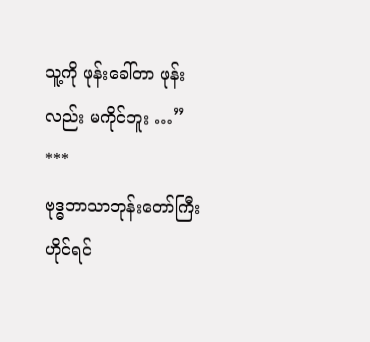သူ့ကို ဖုန်းခေါ်တာ ဖုန်းလည်း မကိုင်ဘူး …”
***
ဗုဒ္ဓဘာသာဘုန်းတော်ကြီး ဟိုင်ရင်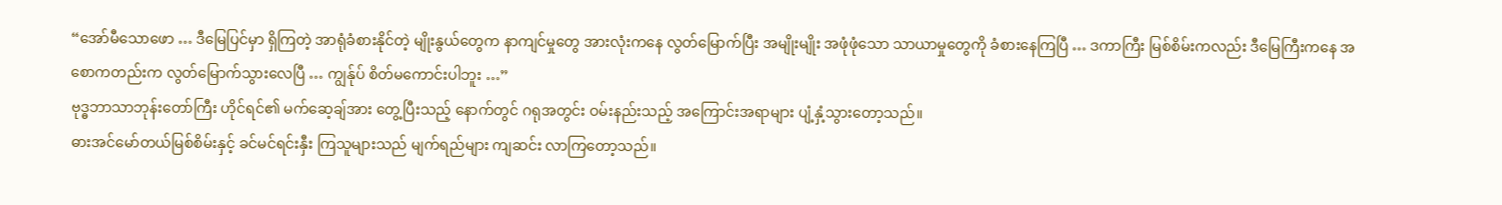“အော်မီသောဖော … ဒီမြေပြင်မှာ ရှိကြတဲ့ အာရုံခံစားနိုင်တဲ့ မျိုးနွယ်တွေက နာကျင်မှုတွေ အားလုံးကနေ လွတ်မြောက်ပြီး အမျိုးမျိုး အဖုံဖုံသော သာယာမှုတွေကို ခံစားနေကြပြီ … ဒကာကြီး မြစ်စိမ်းကလည်း ဒီမြေကြီးကနေ အစောကတည်းက လွတ်မြောက်သွားလေပြီ … ကျွန်ုပ် စိတ်မကောင်းပါဘူး …”
ဗုဒ္ဓဘာသာဘုန်းတော်ကြီး ဟိုင်ရင်၏ မက်ဆေ့ချ်အား တွေ့ပြီးသည့် နောက်တွင် ဂရုအတွင်း ဝမ်းနည်းသည့် အကြောင်းအရာများ ပျံ့နှံ့သွားတော့သည်။
ဓားအင်မော်တယ်မြစ်စိမ်းနှင့် ခင်မင်ရင်းနှီး ကြသူများသည် မျက်ရည်များ ကျဆင်း လာကြတော့သည်။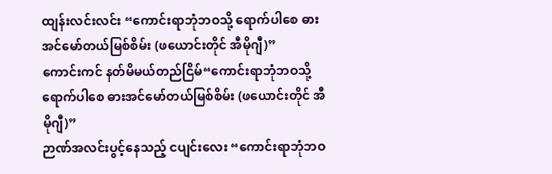ထျန်းလင်းလင်း “ကောင်းရာဘုံဘဝသို့ ရောက်ပါစေ ဓားအင်မော်တယ်မြစ်စိမ်း (ဖယောင်းတိုင် အီမိုဂျီ)”
ကောင်းကင် နတ်မိမယ်တည်ငြိမ်“ကောင်းရာဘုံဘဝသို့ ရောက်ပါစေ ဓားအင်မော်တယ်မြစ်စိမ်း (ဖယောင်းတိုင် အီမိုဂျီ)”
ဉာဏ်အလင်းပွင့်နေသည့် ငပျင်းလေး “ကောင်းရာဘုံဘဝ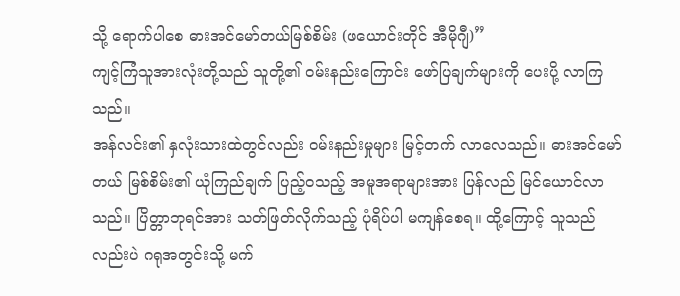သို့ ရောက်ပါစေ ဓားအင်မော်တယ်မြစ်စိမ်း (ဖယောင်းတိုင် အီမိုဂျီ)”
ကျင့်ကြံသူအားလုံးတို့သည် သူတို့၏ ဝမ်းနည်းကြောင်း ဖော်ပြချက်များကို ပေးပို့ လာကြသည်။
အန်လင်း၏ နှလုံးသားထဲတွင်လည်း ဝမ်းနည်းမှုများ မြင့်တက် လာလေသည်။ ဓားအင်မော်တယ် မြစ်စိမ်း၏ ယုံကြည်ချက် ပြည့်ဝသည့် အမူအရာများအား ပြန်လည် မြင်ယောင်လာသည်။ ပြိတ္တာဘုရင်အား သတ်ဖြတ်လိုက်သည့် ပုံရိပ်ပါ မကျန်စေရ။ ထို့ကြောင့် သူသည်လည်းပဲ ဂရုအတွင်းသို့ မက်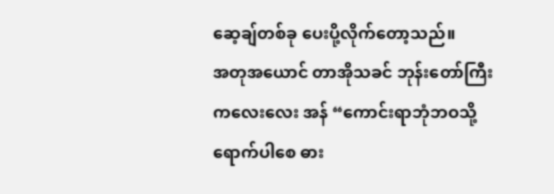ဆေ့ချ်တစ်ခု ပေးပို့လိုက်တော့သည်။
အတုအယောင် တာအိုသခင် ဘုန်းတော်ကြီး ကလေးလေး အန် “ကောင်းရာဘုံဘဝသို့ ရောက်ပါစေ ဓား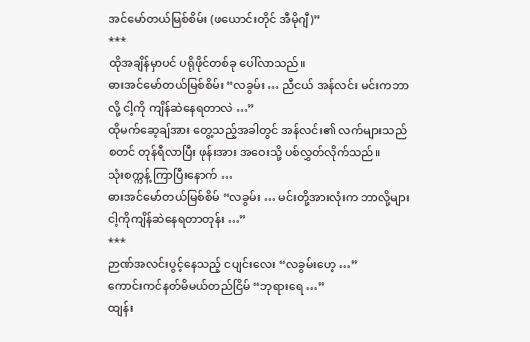အင်မော်တယ်မြစ်စိမ်း (ဖယောင်းတိုင် အီမိုဂျီ)”
***
ထိုအချိန်မှာပင် ပရိုဖိုင်တစ်ခု ပေါ်လာသည်။
ဓားအင်မော်တယ်မြစ်စိမ်း “လခွမ်း … ညီငယ် အန်လင်း မင်းကဘာလို့ ငါ့ကို ကျိန်ဆဲနေရတာလဲ …”
ထိုမက်ဆေ့ချ်အား တွေ့သည့်အခါတွင် အန်လင်း၏ လက်များသည် စတင် တုန်ရီလာပြီး ဖုန်းအား အဝေးသို့ ပစ်လွှတ်လိုက်သည်။
သုံးစက္ကန့် ကြာပြီးနောက် …
ဓားအင်မော်တယ်မြစ်စိမ် “လခွမ်း … မင်းတို့အားလုံးက ဘာလို့များ ငါ့ကိုကျိန်ဆဲနေရတာတုန်း …”
***
ဉာဏ်အလင်းပွင့်နေသည့် ငပျင်းလေး “လခွမ်းဟေ့ …”
ကောင်းကင်နတ်မိမယ်တည်ငြိမ် “ဘုရားရေ …”
ထျန်း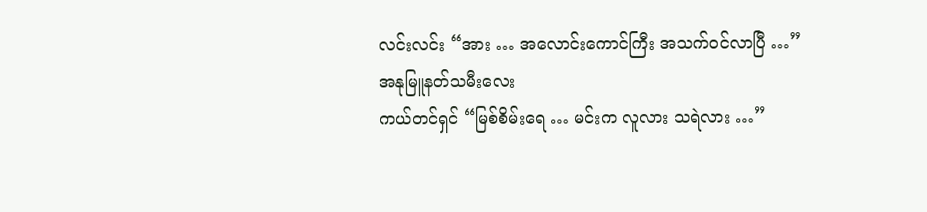လင်းလင်း “အား … အလောင်းကောင်ကြီး အသက်ဝင်လာပြီ …”
အနုမြူနတ်သမီးလေး
ကယ်တင်ရှင် “မြစ်စိမ်းရေ … မင်းက လူလား သရဲလား …”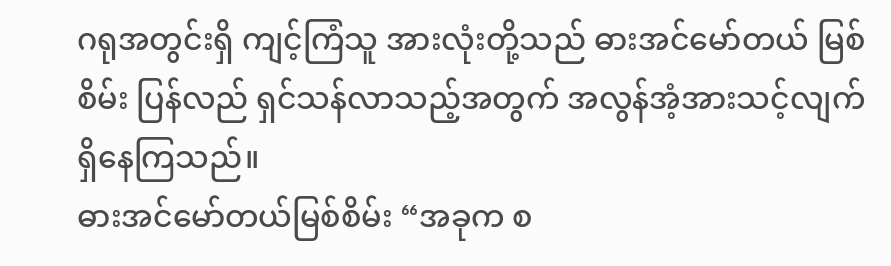ဂရုအတွင်းရှိ ကျင့်ကြံသူ အားလုံးတို့သည် ဓားအင်မော်တယ် မြစ်စိမ်း ပြန်လည် ရှင်သန်လာသည့်အတွက် အလွန်အံ့အားသင့်လျက် ရှိနေကြသည်။
ဓားအင်မော်တယ်မြစ်စိမ်း “အခုက စ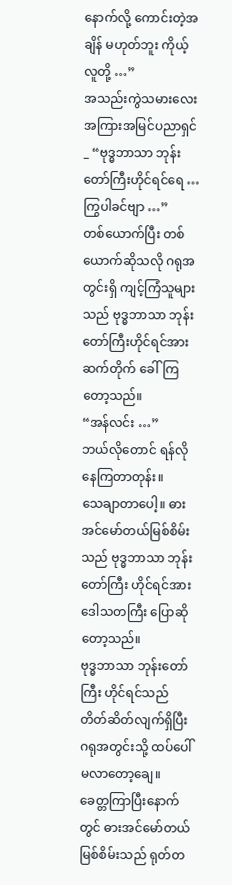နောက်လို့ ကောင်းတဲ့အချိန် မဟုတ်ဘူး ကိုယ့်လူတို့ …”
အသည်းကွဲသမားလေး အကြားအမြင်ပညာရှင် _ “ဗုဒ္ဓဘာသာ ဘုန်းတော်ကြီးဟိုင်ရင်ရေ … ကြွပါခင်ဗျာ …”
တစ်ယောက်ပြီး တစ်ယောက်ဆိုသလို ဂရုအတွင်းရှိ ကျင့်ကြံသူများသည် ဗုဒ္ဓဘာသာ ဘုန်းတော်ကြီးဟိုင်ရင်အား ဆက်တိုက် ခေါ်ကြတော့သည်။
“အန်လင်း …”
ဘယ်လိုတောင် ရန်လိုနေကြတာတုန်း။
သေချာတာပေါ့။ ဓားအင်မော်တယ်မြစ်စိမ်းသည် ဗုဒ္ဓဘာသာ ဘုန်းတော်ကြီး ဟိုင်ရင်အား ဒေါသတကြီး ပြောဆိုတော့သည်။
ဗုဒ္ဓဘာသာ ဘုန်းတော်ကြီး ဟိုင်ရင်သည် တိတ်ဆိတ်လျက်ရှိပြီး ဂရုအတွင်းသို့ ထပ်ပေါ်မလာတော့ချေ။
ခေတ္တကြာပြီးနောက်တွင် ဓားအင်မော်တယ်မြစ်စိမ်းသည် ရုတ်တ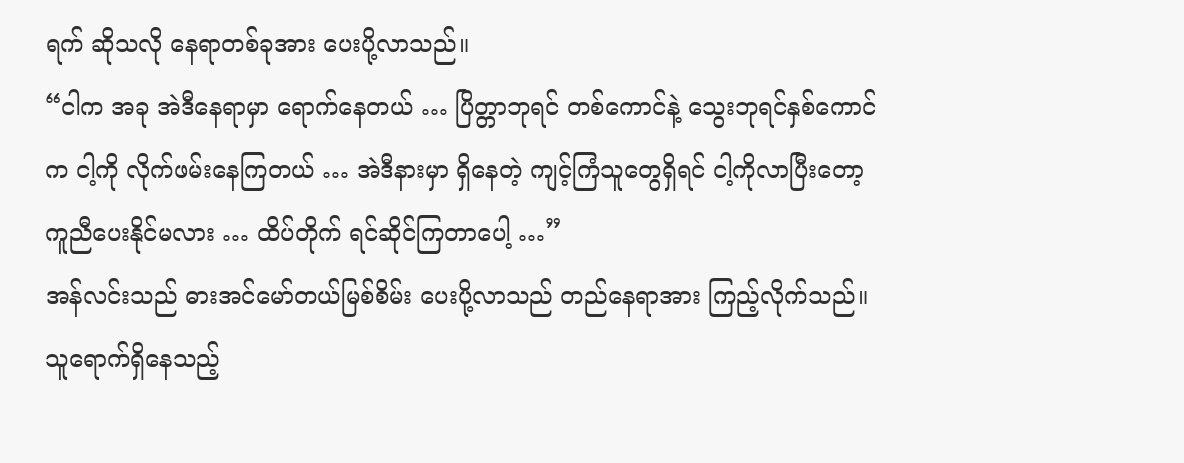ရက် ဆိုသလို နေရာတစ်ခုအား ပေးပို့လာသည်။
“ငါက အခု အဲဒီနေရာမှာ ရောက်နေတယ် … ပြိတ္တာဘုရင် တစ်ကောင်နဲ့ သွေးဘုရင်နှစ်ကောင်က ငါ့ကို လိုက်ဖမ်းနေကြတယ် … အဲဒီနားမှာ ရှိနေတဲ့ ကျင့်ကြံသူတွေရှိရင် ငါ့ကိုလာပြီးတော့ ကူညီပေးနိုင်မလား … ထိပ်တိုက် ရင်ဆိုင်ကြတာပေါ့ …”
အန်လင်းသည် ဓားအင်မော်တယ်မြစ်စိမ်း ပေးပို့လာသည် တည်နေရာအား ကြည့်လိုက်သည်။ သူရောက်ရှိနေသည့်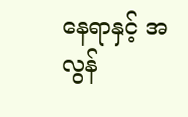နေရာနှင့် အလွန်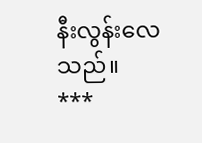နီးလွန်းလေသည်။
***